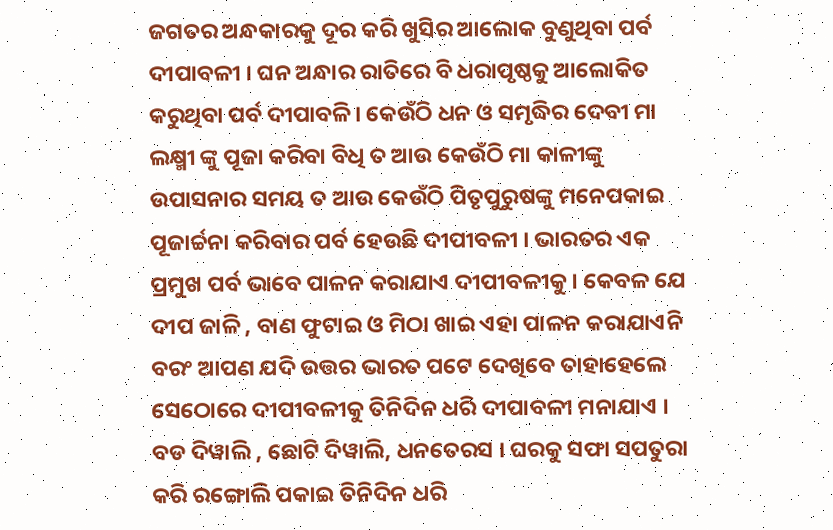ଜଗତର ଅନ୍ଧକାରକୁ ଦୂର କରି ଖୁସିର ଆଲୋକ ବୁଣୁଥିବା ପର୍ବ ଦୀପାବଳୀ । ଘନ ଅନ୍ଧାର ରାତିରେ ବି ଧରାପୃଷ୍ଠକୁ ଆଲୋକିତ କରୁଥିବା ପର୍ବ ଦୀପାବଳି। କେଉଁଠି ଧନ ଓ ସମୃଦ୍ଧିର ଦେବୀ ମା ଲକ୍ଷ୍ମୀ ଙ୍କୁ ପୂଜା କରିବା ବିଧି ତ ଆଉ କେଉଁଠି ମା କାଳୀଙ୍କୁ ଉପାସନାର ସମୟ ତ ଆଉ କେଉଁଠି ପିତୃପୁରୁଷଙ୍କୁ ମନେପକାଇ ପୂଜାର୍ଚ୍ଚନା କରିବାର ପର୍ବ ହେଉଛି ଦୀପୀବଳୀ । ଭାରତର ଏକ ପ୍ରମୁଖ ପର୍ବ ଭାବେ ପାଳନ କରାଯାଏ ଦୀପୀବଳୀକୁ । କେବଳ ଯେ ଦୀପ ଜାଳି , ବାଣ ଫୁଟାଇ ଓ ମିଠା ଖାଇ ଏହା ପାଳନ କରାଯାଏନି ବରଂ ଆପଣ ଯଦି ଉତ୍ତର ଭାରତ ପଟେ ଦେଖିବେ ତାହାହେଲେ ସେଠୋରେ ଦୀପୀବଳୀକୁ ତିନିଦିନ ଧରି ଦୀପାବଳୀ ମନାଯାଏ । ବଡ ଦିୱାଲି , ଛୋଟି ଦିୱାଲି, ଧନତେରସ । ଘରକୁ ସଫା ସପତୁରା କରି ରଙ୍ଗୋଲି ପକାଇ ତିନିଦିନ ଧରି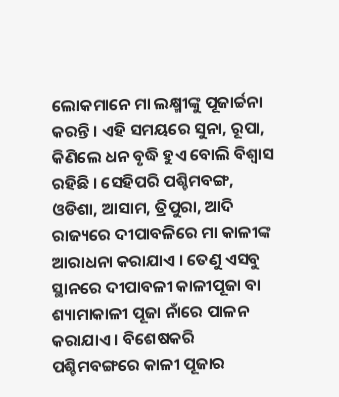ଲୋକମାନେ ମା ଲକ୍ଷ୍ମୀଙ୍କୁ ପୂଜାର୍ଚ୍ଚନା କରନ୍ତି । ଏହି ସମୟରେ ସୁନା, ରୂପା, କିଣିଲେ ଧନ ବୃଦ୍ଧି ହୁଏ ବୋଲି ବିଶ୍ୱାସ ରହିଛି । ସେହିପରି ପଶ୍ଚିମବଙ୍ଗ, ଓଡିଶା, ଆସାମ, ତ୍ରିପୁରା, ଆଦି ରାଜ୍ୟରେ ଦୀପାବଳିରେ ମା କାଳୀଙ୍କ ଆରାଧନା କରାଯାଏ । ତେଣୁ ଏସବୁ ସ୍ଥାନରେ ଦୀପାବଳୀ କାଳୀପୂଜା ବା ଶ୍ୟାମାକାଳୀ ପୂଜା ନାଁରେ ପାଳନ କରାଯାଏ । ବିଶେଷକରି ପଶ୍ଚିମବଙ୍ଗରେ କାଳୀ ପୂଜାର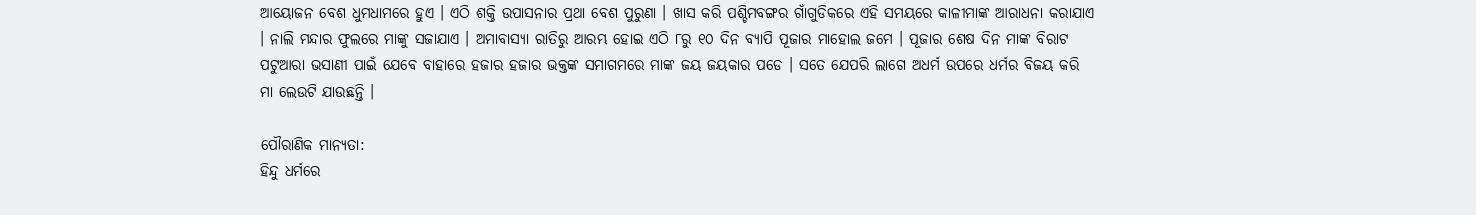ଆୟୋଜନ ବେଶ ଧୁମଧାମରେ ହୁଏ । ଏଠି ଶକ୍ତି ଉପାସନାର ପ୍ରଥା ବେଶ ପୁରୁଣା । ଖାସ କରି ପଶ୍ଚିମବଙ୍ଗର ଗାଁଗୁଡିକରେ ଏହି ସମୟରେ କାଳୀମାଙ୍କ ଆରାଧନା କରାଯାଏ । ନାଲି ମନ୍ଦାର ଫୁଲରେ ମାଙ୍କୁ ସଜାଯାଏ । ଅମାବାସ୍ୟା ରାତିରୁ ଆରମ୍ଭ ହୋଇ ଏଠି ୮ରୁ ୧୦ ଦିନ ବ୍ୟାପି ପୂଜାର ମାହୋଲ ଜମେ । ପୂଜାର ଶେଷ ଦିନ ମାଙ୍କ ବିରାଟ ପଟୁଆରା ଭସାଣୀ ପାଇଁ ଯେବେ ବାହାରେ ହଜାର ହଜାର ଭକ୍ତଙ୍କ ସମାଗମରେ ମାଙ୍କ ଜୟ ଜୟକାର ପଡେ । ସତେ ଯେପରି ଲାଗେ ଅଧର୍ମ ଉପରେ ଧର୍ମର ବିଜୟ କରି ମା ଲେଉଟି ଯାଉଛନ୍ତି ।

ପୌରାଣିକ ମାନ୍ୟତା:
ହିନ୍ଦୁ ଧର୍ମରେ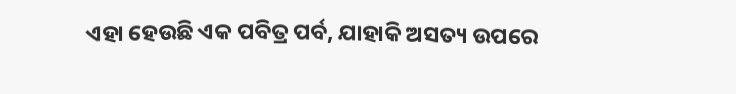ଏହା ହେଉଛି ଏକ ପବିତ୍ର ପର୍ବ, ଯାହାକି ଅସତ୍ୟ ଉପରେ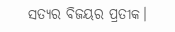ସତ୍ୟର ବିଜୟର ପ୍ରତୀକ।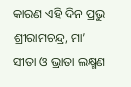କାରଣ ଏହି ଦିନ ପ୍ରଭୁ ଶ୍ରୀରାମଚନ୍ଦ୍ର, ମା’ ସୀତା ଓ ଭ୍ରାତା ଲକ୍ଷ୍ମଣ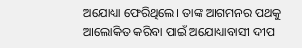ଅଯୋଧ୍ୟା ଫେରିଥିଲେ। ତାଙ୍କ ଆଗମନର ପଥକୁ ଆଲୋକିତ କରିବା ପାଇଁ ଅଯୋଧ୍ୟାବାସୀ ଦୀପ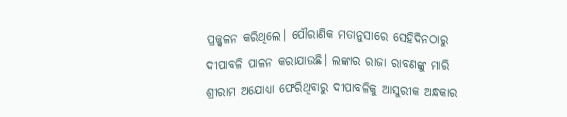ପ୍ରଜ୍ଜ୍ବଳନ କରିଥିଲେ। ପୌରାଣିକ ମତାନୁସାରେ ସେହିଦିନଠାରୁ ଦୀପାବଳି ପାଳନ କରାଯାଉଛି। ଲଙ୍କାର ରାଜା ରାବଣଙ୍କୁ ମାରି ଶ୍ରୀରାମ ଅଯୋଧ୍ୟା ଫେରିଥିବାରୁ ଦୀପାବଳିକୁ ଆସୁରୀକ ଅନ୍ଧକାର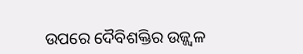ଉପରେ ଦୈବିଶକ୍ତିର ଉଜ୍ଜ୍ବଳ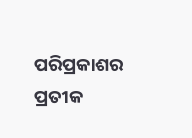ପରିପ୍ରକାଶର ପ୍ରତୀକ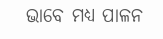ଭାବେ ମଧ୍ୟ ପାଳନ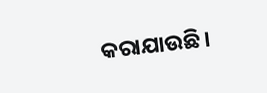କରାଯାଉଛି।